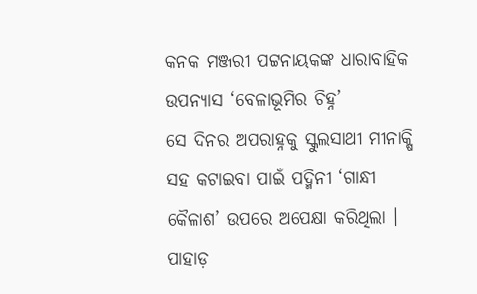କନକ ମଞ୍ଜରୀ ପଟ୍ଟନାୟକଙ୍କ ଧାରାବାହିକ ଉପନ୍ୟାସ ‘ବେଳାଭୂମିର ଚିହ୍ନ’
ସେ ଦିନର ଅପରାହ୍ନକୁ ସ୍କୁଲସାଥୀ ମୀନାକ୍ଷି ସହ କଟାଇବା ପାଇଁ ପଦ୍ମିନୀ ‘ଗାନ୍ଧୀ କୈଳାଶ’ ଉପରେ ଅପେକ୍ଷା କରିଥିଲା । ପାହାଡ଼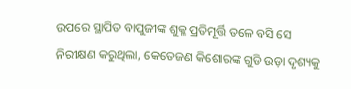ଉପରେ ସ୍ଥାପିତ ବାପୁଜୀଙ୍କ ଶୁକ୍ଳ ପ୍ରତିମୂର୍ତ୍ତି ତଳେ ବସି ସେ ନିରୀକ୍ଷଣ କରୁଥିଲା, କେତେଜଣ କିଶୋରଙ୍କ ଗୁଡି ଉଡ଼ା ଦୃଶ୍ୟକୁ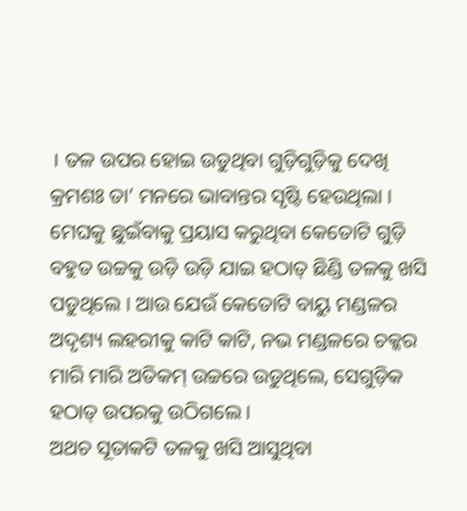। ତଳ ଉପର ହୋଇ ଉଡୁଥିବା ଗୁଡ଼ିଗୁଡ଼ିକୁ ଦେଖି କ୍ରମଶଃ ତା’ ମନରେ ଭାବାନ୍ତର ସୃଷ୍ଟି ହେଉଥିଲା । ମେଘକୁ ଛୁଇଁବାକୁ ପ୍ରୟାସ କରୁଥିବା କେତୋଟି ଗୁଡ଼ି
ବହୁତ ଉଚ୍ଚକୁ ଉଡ଼ି ଉଡ଼ି ଯାଇ ହଠାତ୍ ଛିଣ୍ଡି ତଳକୁ ଖସି ପଡୁଥିଲେ । ଆଉ ଯେଉଁ କେତୋଟି ବାୟୁ ମଣ୍ଡଳର ଅଦୃଶ୍ୟ ଲହରୀକୁ କାଟି କାଟି, ନଭ ମଣ୍ଡଳରେ ଚକ୍କର ମାରି ମାରି ଅତିକମ୍ ଉଚ୍ଚରେ ଉଡୁଥିଲେ, ସେଗୁଡ଼ିକ ହଠାତ୍ ଉପରକୁ ଉଠିଗଲେ ।
ଅଥଚ ସୂତାକଟି ତଳକୁ ଖସି ଆସୁଥିବା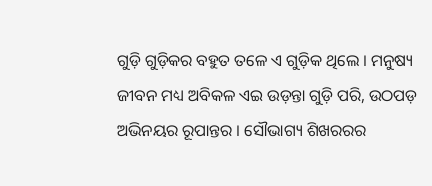ଗୁଡ଼ି ଗୁଡ଼ିକର ବହୁତ ତଳେ ଏ ଗୁଡ଼ିକ ଥିଲେ । ମନୁଷ୍ୟ ଜୀବନ ମଧ୍ୟ ଅବିକଳ ଏଇ ଉଡ଼ନ୍ତା ଗୁଡ଼ି ପରି, ଉଠପଡ଼ ଅଭିନୟର ରୂପାନ୍ତର । ସୌଭାଗ୍ୟ ଶିଖରରର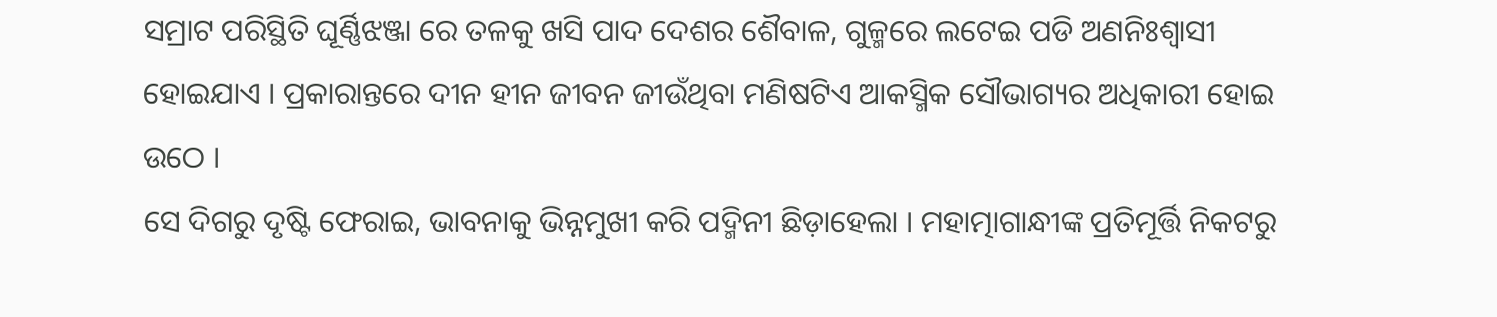ସମ୍ରାଟ ପରିସ୍ଥିତି ଘୂର୍ଣ୍ଣିଝଞ୍ଜା ରେ ତଳକୁ ଖସି ପାଦ ଦେଶର ଶୈବାଳ, ଗୁଳ୍ମରେ ଲଟେଇ ପଡି ଅଣନିଃଶ୍ୱାସୀ ହୋଇଯାଏ । ପ୍ରକାରାନ୍ତରେ ଦୀନ ହୀନ ଜୀବନ ଜୀଉଁଥିବା ମଣିଷଟିଏ ଆକସ୍ମିକ ସୌଭାଗ୍ୟର ଅଧିକାରୀ ହୋଇ ଉଠେ ।
ସେ ଦିଗରୁ ଦୃଷ୍ଟି ଫେରାଇ, ଭାବନାକୁ ଭିନ୍ନମୁଖୀ କରି ପଦ୍ମିନୀ ଛିଡ଼ାହେଲା । ମହାତ୍ମାଗାନ୍ଧୀଙ୍କ ପ୍ରତିମୂର୍ତ୍ତି ନିକଟରୁ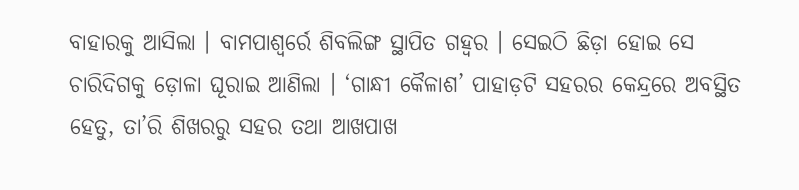ବାହାରକୁ ଆସିଲା । ବାମପାଶ୍ୱର୍ରେ ଶିବଲିଙ୍ଗ ସ୍ଥାପିତ ଗହ୍ୱର । ସେଇଠି ଛିଡ଼ା ହୋଇ ସେ ଚାରିଦିଗକୁ ଡ଼ୋଳା ଘୂରାଇ ଆଣିଲା । ‘ଗାନ୍ଧୀ କୈଳାଶ’ ପାହାଡ଼ଟି ସହରର କେନ୍ଦ୍ରରେ ଅବସ୍ଥିତ ହେତୁ, ତା’ରି ଶିଖରରୁ ସହର ତଥା ଆଖପାଖ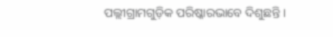ପଲ୍ଲୀଗ୍ରାମଗୁଡ଼ିକ ପରିଷ୍କାରଭାବେ ଦିଶୁଛନ୍ତି ।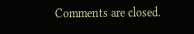Comments are closed.